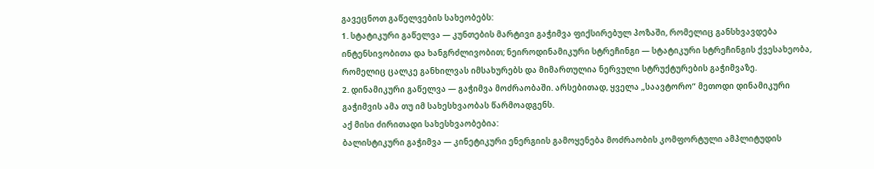გავეცნოთ გაწელვების სახეობებს:
1. სტატიკური გაწელვა — კუნთების მარტივი გაჭიმვა ფიქსირებულ პოზაში, რომელიც განსხვავდება ინტენსივობითა და ხანგრძლივობით; ნეიროდინამიკური სტრეჩინგი — სტატიკური სტრეჩინგის ქვესახეობა, რომელიც ცალკე განხილვას იმსახურებს და მიმართულია ნერვული სტრუქტურების გაჭიმვაზე.
2. დინამიკური გაწელვა — გაჭიმვა მოძრაობაში. არსებითად, ყველა „საავტორო” მეთოდი დინამიკური გაჭიმვის ამა თუ იმ სახესხვაობას წარმოადგენს.
აქ მისი ძირითადი სახესხვაობებია:
ბალისტიკური გაჭიმვა — კინეტიკური ენერგიის გამოყენება მოძრაობის კომფორტული ამპლიტუდის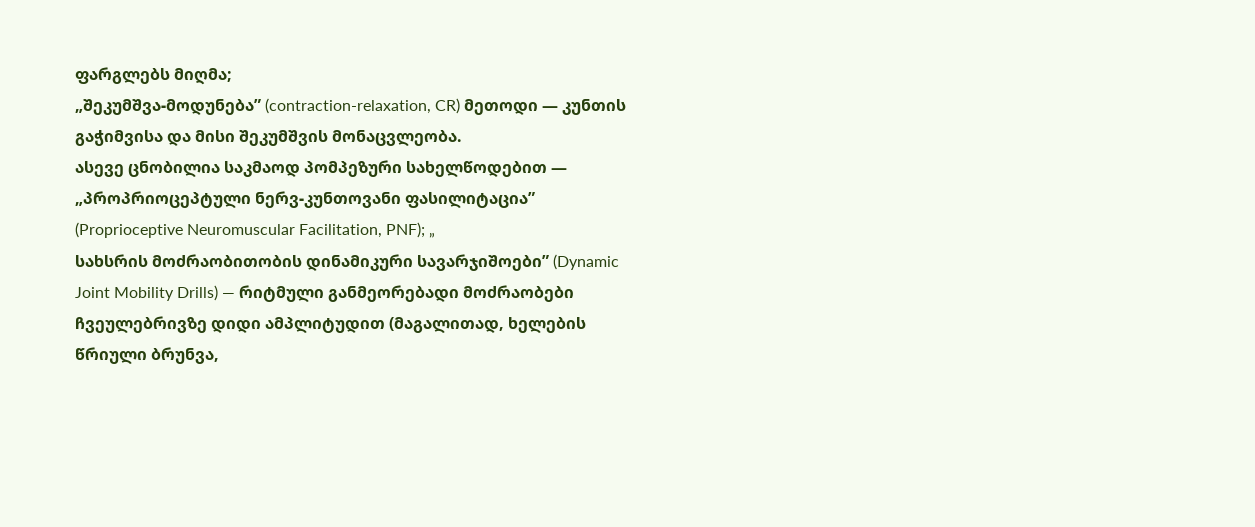ფარგლებს მიღმა;
„შეკუმშვა-მოდუნება” (contraction-relaxation, CR) მეთოდი — კუნთის გაჭიმვისა და მისი შეკუმშვის მონაცვლეობა.
ასევე ცნობილია საკმაოდ პომპეზური სახელწოდებით — „პროპრიოცეპტული ნერვ-კუნთოვანი ფასილიტაცია” (Proprioceptive Neuromuscular Facilitation, PNF); „
სახსრის მოძრაობითობის დინამიკური სავარჯიშოები” (Dynamic Joint Mobility Drills) — რიტმული განმეორებადი მოძრაობები ჩვეულებრივზე დიდი ამპლიტუდით (მაგალითად, ხელების წრიული ბრუნვა,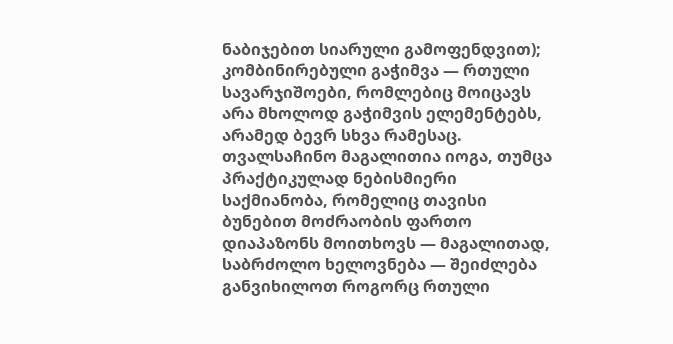ნაბიჯებით სიარული გამოფენდვით);
კომბინირებული გაჭიმვა — რთული სავარჯიშოები, რომლებიც მოიცავს არა მხოლოდ გაჭიმვის ელემენტებს, არამედ ბევრ სხვა რამესაც.
თვალსაჩინო მაგალითია იოგა, თუმცა პრაქტიკულად ნებისმიერი საქმიანობა, რომელიც თავისი ბუნებით მოძრაობის ფართო დიაპაზონს მოითხოვს — მაგალითად, საბრძოლო ხელოვნება — შეიძლება განვიხილოთ როგორც რთული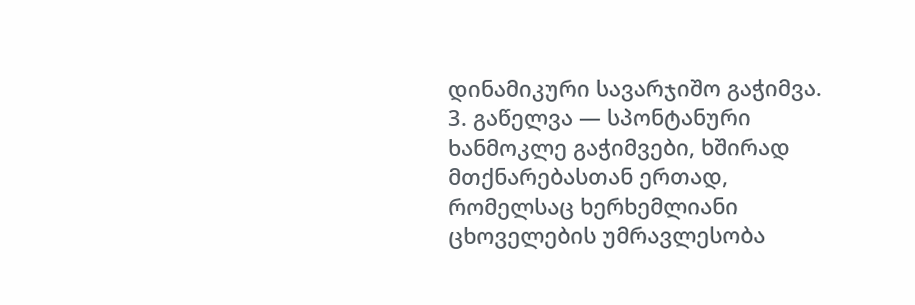დინამიკური სავარჯიშო გაჭიმვა. 3. გაწელვა — სპონტანური ხანმოკლე გაჭიმვები, ხშირად მთქნარებასთან ერთად, რომელსაც ხერხემლიანი ცხოველების უმრავლესობა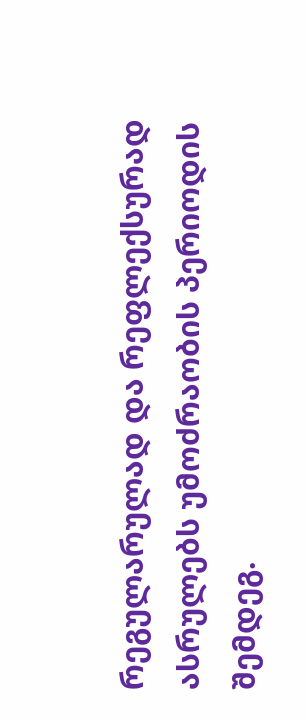რეგულარულად და რეფლექსურად ასრულებს უმოძრაობის პერიოდის შემდეგ.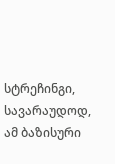სტრეჩინგი, სავარაუდოდ, ამ ბაზისური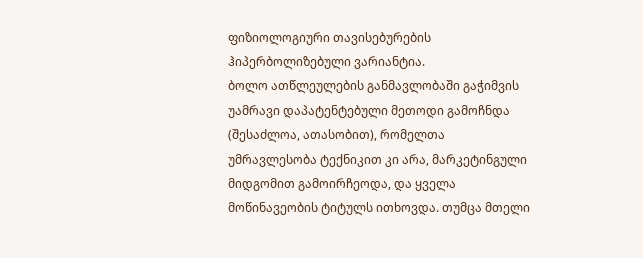ფიზიოლოგიური თავისებურების ჰიპერბოლიზებული ვარიანტია.
ბოლო ათწლეულების განმავლობაში გაჭიმვის უამრავი დაპატენტებული მეთოდი გამოჩნდა (შესაძლოა, ათასობით), რომელთა უმრავლესობა ტექნიკით კი არა, მარკეტინგული მიდგომით გამოირჩეოდა, და ყველა მოწინავეობის ტიტულს ითხოვდა. თუმცა მთელი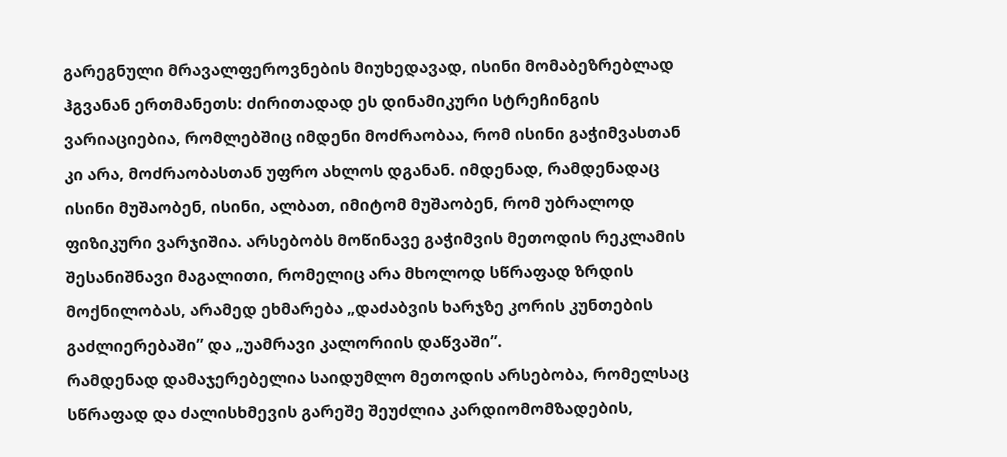გარეგნული მრავალფეროვნების მიუხედავად, ისინი მომაბეზრებლად ჰგვანან ერთმანეთს: ძირითადად ეს დინამიკური სტრეჩინგის ვარიაციებია, რომლებშიც იმდენი მოძრაობაა, რომ ისინი გაჭიმვასთან კი არა, მოძრაობასთან უფრო ახლოს დგანან. იმდენად, რამდენადაც ისინი მუშაობენ, ისინი, ალბათ, იმიტომ მუშაობენ, რომ უბრალოდ ფიზიკური ვარჯიშია. არსებობს მოწინავე გაჭიმვის მეთოდის რეკლამის შესანიშნავი მაგალითი, რომელიც არა მხოლოდ სწრაფად ზრდის მოქნილობას, არამედ ეხმარება „დაძაბვის ხარჯზე კორის კუნთების გაძლიერებაში” და „უამრავი კალორიის დაწვაში”.
რამდენად დამაჯერებელია საიდუმლო მეთოდის არსებობა, რომელსაც სწრაფად და ძალისხმევის გარეშე შეუძლია კარდიომომზადების,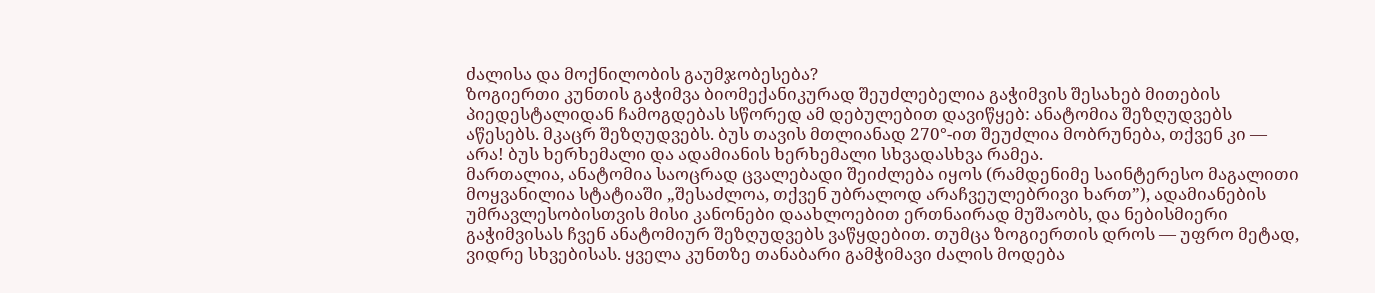ძალისა და მოქნილობის გაუმჯობესება?
ზოგიერთი კუნთის გაჭიმვა ბიომექანიკურად შეუძლებელია გაჭიმვის შესახებ მითების პიედესტალიდან ჩამოგდებას სწორედ ამ დებულებით დავიწყებ: ანატომია შეზღუდვებს აწესებს. მკაცრ შეზღუდვებს. ბუს თავის მთლიანად 270°-ით შეუძლია მობრუნება, თქვენ კი — არა! ბუს ხერხემალი და ადამიანის ხერხემალი სხვადასხვა რამეა.
მართალია, ანატომია საოცრად ცვალებადი შეიძლება იყოს (რამდენიმე საინტერესო მაგალითი მოყვანილია სტატიაში „შესაძლოა, თქვენ უბრალოდ არაჩვეულებრივი ხართ”), ადამიანების უმრავლესობისთვის მისი კანონები დაახლოებით ერთნაირად მუშაობს, და ნებისმიერი გაჭიმვისას ჩვენ ანატომიურ შეზღუდვებს ვაწყდებით. თუმცა ზოგიერთის დროს — უფრო მეტად, ვიდრე სხვებისას. ყველა კუნთზე თანაბარი გამჭიმავი ძალის მოდება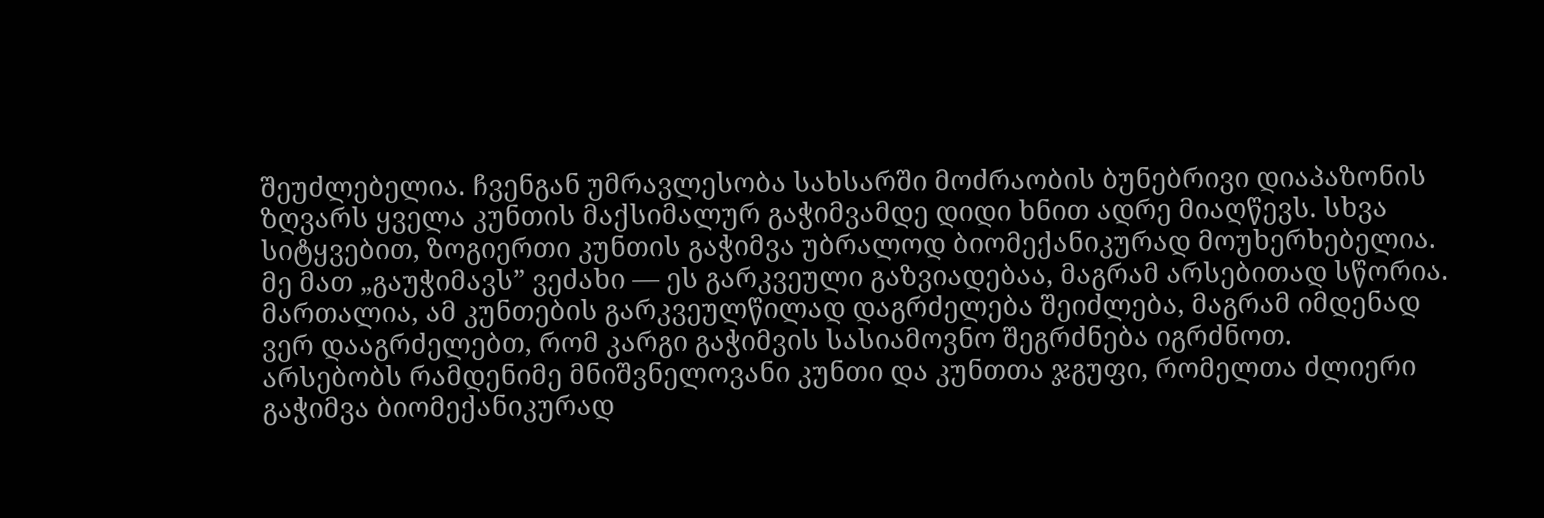შეუძლებელია. ჩვენგან უმრავლესობა სახსარში მოძრაობის ბუნებრივი დიაპაზონის ზღვარს ყველა კუნთის მაქსიმალურ გაჭიმვამდე დიდი ხნით ადრე მიაღწევს. სხვა სიტყვებით, ზოგიერთი კუნთის გაჭიმვა უბრალოდ ბიომექანიკურად მოუხერხებელია.
მე მათ „გაუჭიმავს” ვეძახი — ეს გარკვეული გაზვიადებაა, მაგრამ არსებითად სწორია. მართალია, ამ კუნთების გარკვეულწილად დაგრძელება შეიძლება, მაგრამ იმდენად ვერ დააგრძელებთ, რომ კარგი გაჭიმვის სასიამოვნო შეგრძნება იგრძნოთ.
არსებობს რამდენიმე მნიშვნელოვანი კუნთი და კუნთთა ჯგუფი, რომელთა ძლიერი გაჭიმვა ბიომექანიკურად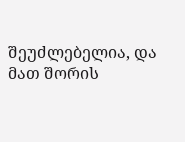შეუძლებელია, და მათ შორის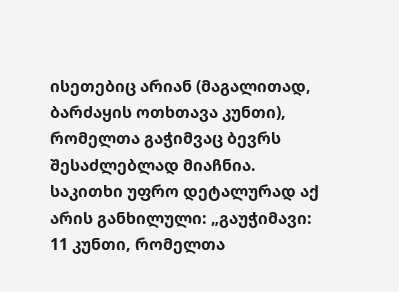ისეთებიც არიან (მაგალითად, ბარძაყის ოთხთავა კუნთი), რომელთა გაჭიმვაც ბევრს შესაძლებლად მიაჩნია.
საკითხი უფრო დეტალურად აქ არის განხილული: „გაუჭიმავი: 11 კუნთი, რომელთა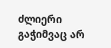ძლიერი გაჭიმვაც არ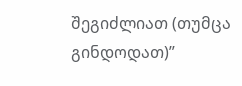შეგიძლიათ (თუმცა გინდოდათ)”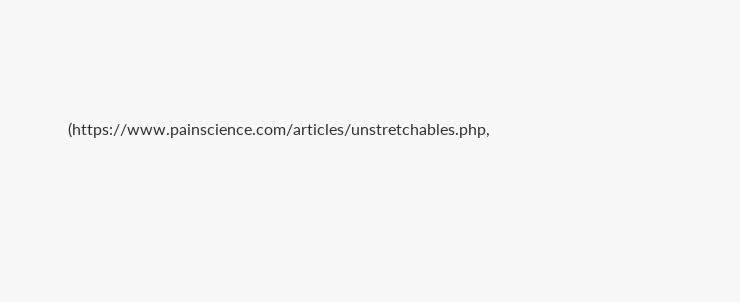(https://www.painscience.com/articles/unstretchables.php,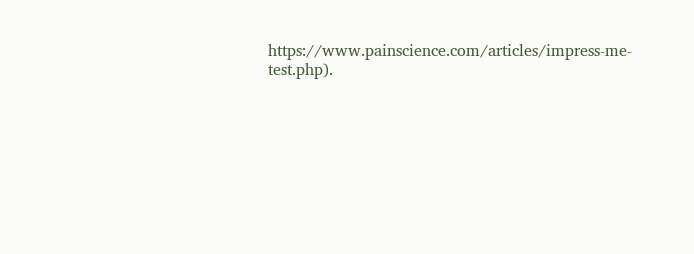https://www.painscience.com/articles/impress-me-test.php).